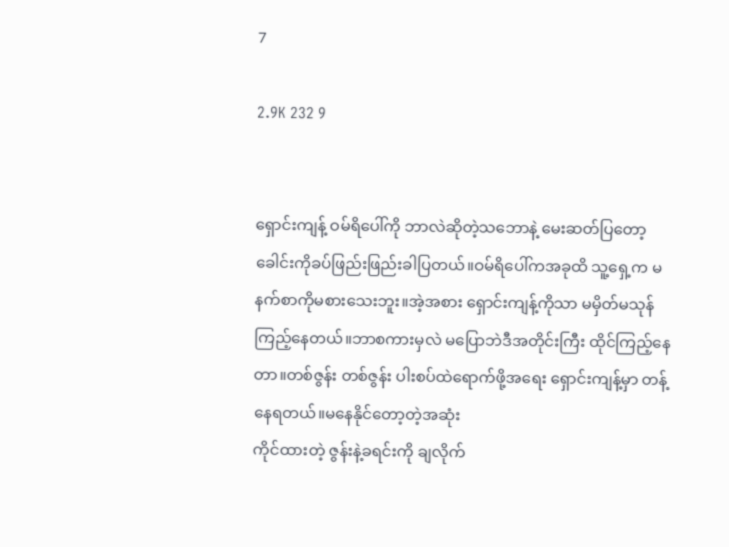7

2.9K 232 9


ရှောင်းကျန့် ဝမ်ရိပေါ်ကို ဘာလဲဆိုတဲ့သဘောနဲ့ မေးဆတ်ပြတော့ ခေါင်းကိုခပ်ဖြည်းဖြည်းခါပြတယ်။ဝမ်ရိပေါ်ကအခုထိ သူ့ရှေ့က မနက်စာကိုမစားသေးဘူး။အဲ့အစား ရှောင်းကျန့်ကိုသာ မမှိတ်မသုန်ကြည့်နေတယ်။ဘာစကားမှလဲ မပြောဘဲဒီအတိုင်းကြီး ထိုင်ကြည့်နေတာ။တစ်ဇွန်း တစ်ဇွန်း ပါးစပ်ထဲရောက်ဖို့အရေး ရှောင်းကျန့်မှာ တန့်နေရတယ်။မနေနိုင်တော့တဲ့အဆုံး
ကိုင်ထားတဲ့ ဇွန်းနဲ့ခရင်းကို ချလိုက်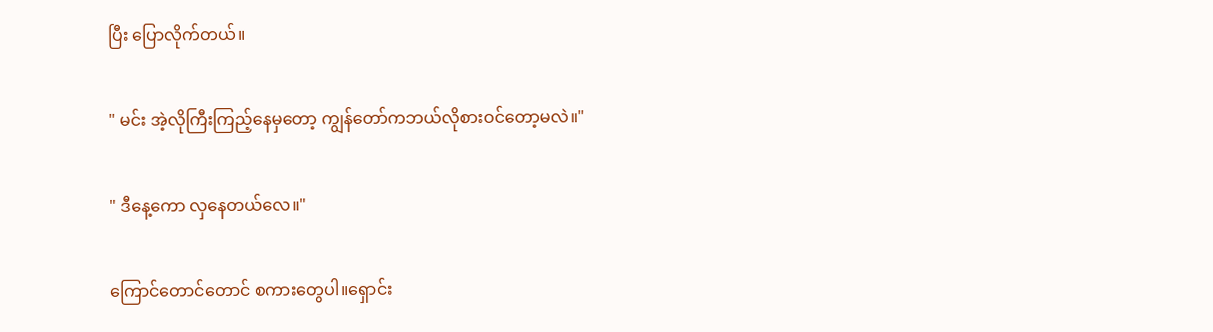ပြီး ပြောလိုက်တယ်။

" မင်း အဲ့လိုကြီးကြည့်နေမှတော့ ကျွန်တော်ကဘယ်လိုစားဝင်တော့မလဲ။"

" ဒီနေ့ကော လှနေတယ်လေ။"

ကြောင်တောင်တောင် စကားတွေပါ။ရှောင်း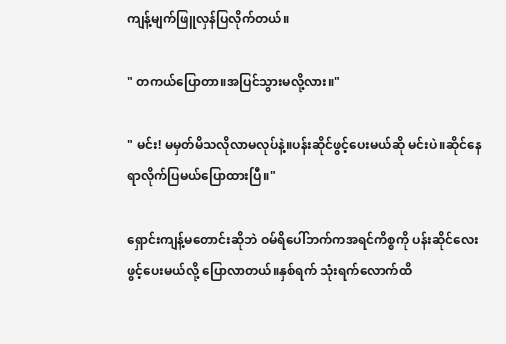ကျန့်မျက်ဖြူလှန်ပြလိုက်တယ်။

" တကယ်ပြောတာ။အပြင်သွားမလို့လား။"

" မင်း! မမှတ်မိသလိုလာမလုပ်နဲ့။ပန်းဆိုင်ဖွင့်ပေးမယ်ဆို မင်းပဲ။ဆိုင်နေရာလိုက်ပြမယ်ပြောထားပြီ။"

ရှောင်းကျန့်မ‌တောင်းဆိုဘဲ ဝမ်ရိပေါ်ဘက်ကအရင်ကိစ္စကို ပန်းဆိုင်လေးဖွင့်ပေးမယ်လို့ ပြောလာတယ်။နှစ်ရက် သုံးရက်လောက်ထိ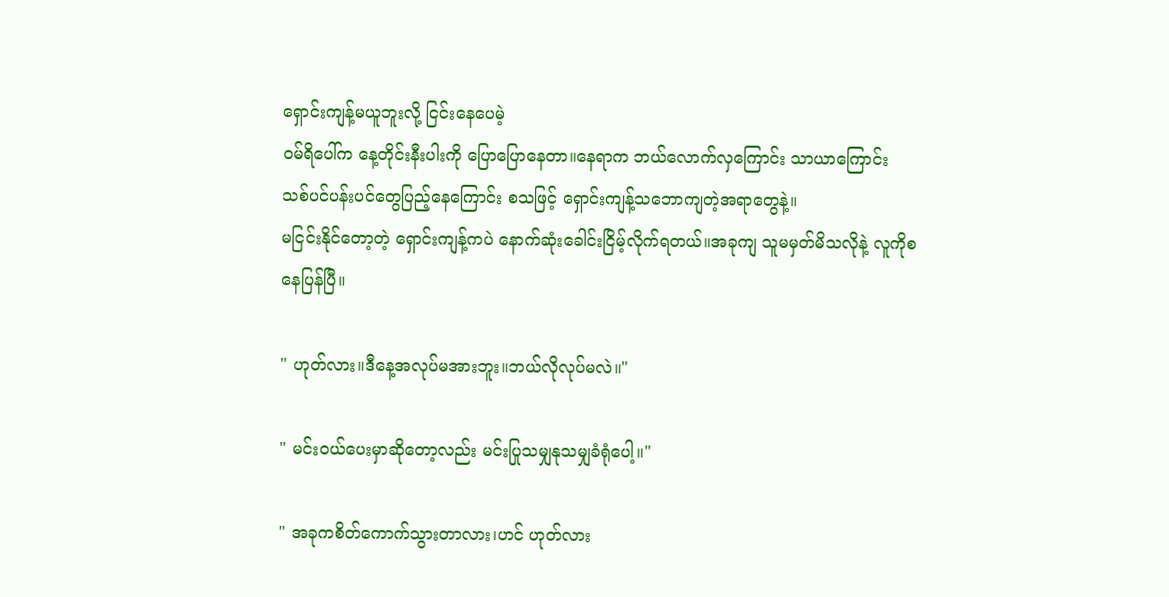ရှောင်းကျန့်မယူဘူးလို့ ငြင်းနေပေမဲ့
ဝမ်ရိပေါ်က နေ့တိုင်းနီးပါးကို ပြောပြောနေတာ။နေရာက ဘယ်လောက်လှကြောင်း သာယာကြောင်း သစ်ပင်ပန်းပင်တွေပြည့်နေကြောင်း စသဖြင့် ရှောင်းကျန့်သဘောကျတဲ့အရာတွေနဲ့။
မငြင်းနိုင်တော့တဲ့ ရှောင်းကျန့်ကပဲ နောက်ဆုံးခေါင်းငြိမ့်လိုက်ရတယ်။အခုကျ သူမမှတ်မိသလိုနဲ့ လူကိုစနေပြန်ပြီ။

" ဟုတ်လား။ဒီနေ့အလုပ်မအားဘူး။ဘယ်လိုလုပ်မလဲ။"

" မင်းဝယ်ပေးမှာဆိုတော့လည်း မင်းပြုသမျှနုသမျှခံရုံပေါ့။"

" အခုကစိတ်ကောက်သွားတာလား၊ဟင် ဟုတ်လား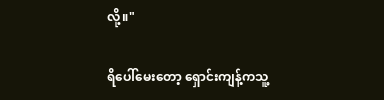လို့။"

ရိပေါ်မေးတော့ ရှောင်းကျန့်ကသူ့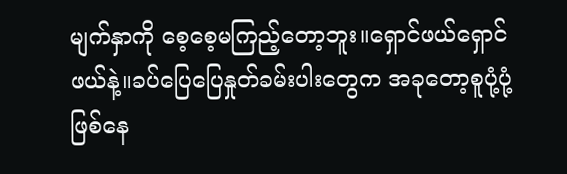မျက်နှာကို စေ့စေ့မကြည့်တော့ဘူး။ရှောင်ဖယ်ရှောင်ဖယ်နဲ့။ခပ်ပြေပြေနှုတ်ခမ်းပါးတွေက အခုတော့စူပုံ့ပုံ့ဖြစ်နေ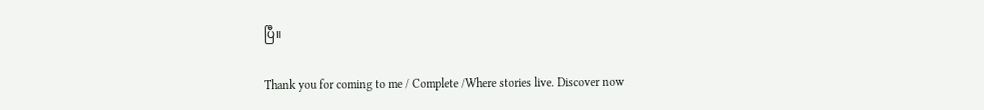ပြီ။

Thank you for coming to me / Complete /Where stories live. Discover now